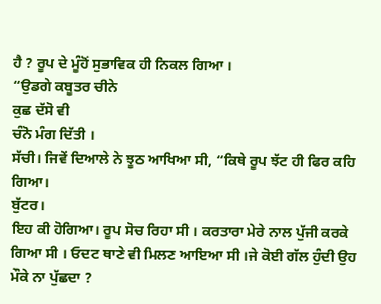ਹੈ ? ਰੂਪ ਦੇ ਮੂੰਹੋਂ ਸੁਭਾਵਿਕ ਹੀ ਨਿਕਲ ਗਿਆ ।
“ਉਡਗੇ ਕਬੂਤਰ ਚੀਨੇ
ਕੁਛ ਦੱਸੋ ਵੀ
ਚੰਨੋ ਮੰਗ ਦਿੱਤੀ ।
ਸੱਚੀ। ਜਿਵੇਂ ਦਿਆਲੇ ਨੇ ਝੂਠ ਆਖਿਆ ਸੀ, “ਕਿਥੇ ਰੂਪ ਝੱਟ ਹੀ ਫਿਰ ਕਹਿ ਗਿਆ।
ਬੁੱਟਰ।
ਇਹ ਕੀ ਹੋਗਿਆ। ਰੂਪ ਸੋਚ ਰਿਹਾ ਸੀ । ਕਰਤਾਰਾ ਮੇਰੇ ਨਾਲ ਪੁੱਜੀ ਕਰਕੇ ਗਿਆ ਸੀ । ਓਦਟ ਥਾਣੇ ਵੀ ਮਿਲਣ ਆਇਆ ਸੀ ।ਜੇ ਕੋਈ ਗੱਲ ਹੁੰਦੀ ਉਹ ਮੌਕੇ ਨਾ ਪੁੱਛਦਾ ?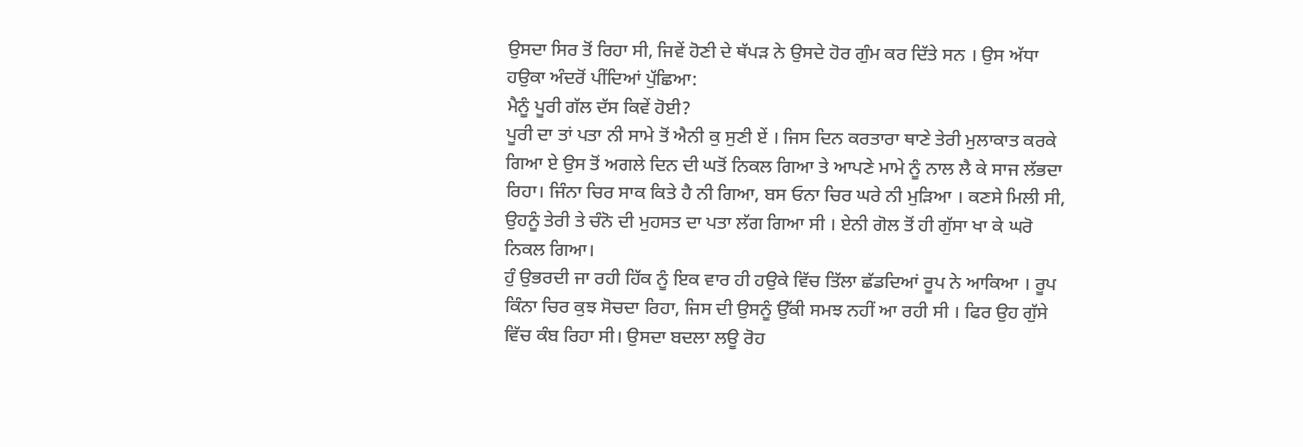ਉਸਦਾ ਸਿਰ ਤੋਂ ਰਿਹਾ ਸੀ, ਜਿਵੇਂ ਹੋਣੀ ਦੇ ਥੱਪੜ ਨੇ ਉਸਦੇ ਹੋਰ ਗੁੰਮ ਕਰ ਦਿੱਤੇ ਸਨ । ਉਸ ਅੱਧਾ ਹਉਕਾ ਅੰਦਰੋਂ ਪੀਂਦਿਆਂ ਪੁੱਛਿਆ:
ਮੈਨੂੰ ਪੂਰੀ ਗੱਲ ਦੱਸ ਕਿਵੇਂ ਹੋਈ?
ਪੂਰੀ ਦਾ ਤਾਂ ਪਤਾ ਨੀ ਸਾਮੇ ਤੋਂ ਐਨੀ ਕੁ ਸੁਣੀ ਏਂ । ਜਿਸ ਦਿਨ ਕਰਤਾਰਾ ਥਾਣੇ ਤੇਰੀ ਮੁਲਾਕਾਤ ਕਰਕੇ ਗਿਆ ਏ ਉਸ ਤੋਂ ਅਗਲੇ ਦਿਨ ਦੀ ਘਤੋਂ ਨਿਕਲ ਗਿਆ ਤੇ ਆਪਣੇ ਮਾਮੇ ਨੂੰ ਨਾਲ ਲੈ ਕੇ ਸਾਜ ਲੱਭਦਾ ਰਿਹਾ। ਜਿੰਨਾ ਚਿਰ ਸਾਕ ਕਿਤੇ ਹੈ ਨੀ ਗਿਆ, ਬਸ ਓਨਾ ਚਿਰ ਘਰੇ ਨੀ ਮੁੜਿਆ । ਕਣਸੇ ਮਿਲੀ ਸੀ, ਉਹਨੂੰ ਤੇਰੀ ਤੇ ਚੰਨੋ ਦੀ ਮੁਹਸਤ ਦਾ ਪਤਾ ਲੱਗ ਗਿਆ ਸੀ । ਏਨੀ ਗੋਲ ਤੋਂ ਹੀ ਗੁੱਸਾ ਖਾ ਕੇ ਘਰੋ ਨਿਕਲ ਗਿਆ।
ਹੁੰ ਉਭਰਦੀ ਜਾ ਰਹੀ ਹਿੱਕ ਨੂੰ ਇਕ ਵਾਰ ਹੀ ਹਉਕੇ ਵਿੱਚ ਤਿੱਲਾ ਛੱਡਦਿਆਂ ਰੂਪ ਨੇ ਆਕਿਆ । ਰੂਪ ਕਿੰਨਾ ਚਿਰ ਕੁਝ ਸੋਚਦਾ ਰਿਹਾ, ਜਿਸ ਦੀ ਉਸਨੂੰ ਉੱਕੀ ਸਮਝ ਨਹੀਂ ਆ ਰਹੀ ਸੀ । ਫਿਰ ਉਹ ਗੁੱਸੇ ਵਿੱਚ ਕੰਬ ਰਿਹਾ ਸੀ। ਉਸਦਾ ਬਦਲਾ ਲਊ ਰੋਹ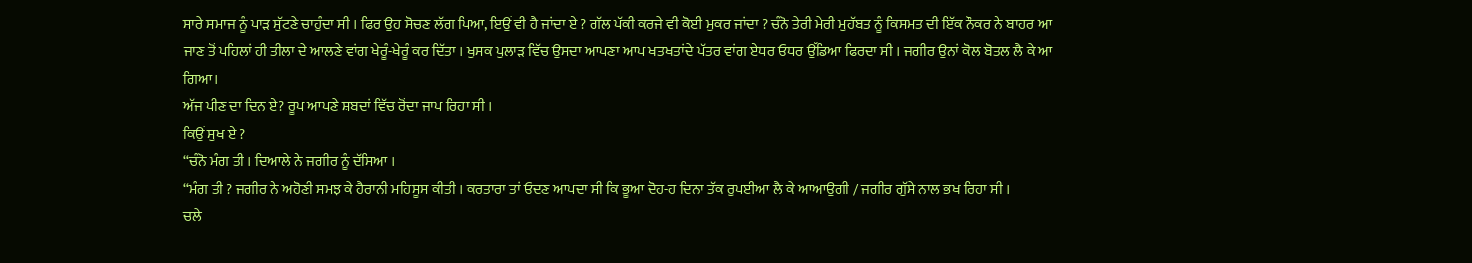ਸਾਰੇ ਸਮਾਜ ਨੂੰ ਪਾੜ ਸੁੱਟਣੇ ਚਾਹੁੰਦਾ ਸੀ । ਫਿਰ ਉਹ ਸੋਚਣ ਲੱਗ ਪਿਆ, ਇਉਂ ਵੀ ਹੈ ਜਾਂਦਾ ਏ ? ਗੱਲ ਪੱਕੀ ਕਰਜੇ ਵੀ ਕੋਈ ਮੁਕਰ ਜਾਂਦਾ ? ਚੰਨੋ ਤੇਰੀ ਮੇਰੀ ਮੁਹੱਬਤ ਨੂੰ ਕਿਸਮਤ ਦੀ ਇੱਕ ਨੌਕਰ ਨੇ ਬਾਹਰ ਆ ਜਾਣ ਤੋਂ ਪਹਿਲਾਂ ਹੀ ਤੀਲਾ ਦੇ ਆਲਣੇ ਵਾਂਗ ਖੇਰੂੰ-ਖੇਰੂੰ ਕਰ ਦਿੱਤਾ । ਖੁਸਕ ਪੁਲਾੜ ਵਿੱਚ ਉਸਦਾ ਆਪਣਾ ਆਪ ਖਤਖਤਾਂਦੇ ਪੱਤਰ ਵਾਂਗ ਏਧਰ ਓਧਰ ਉੱਡਿਆ ਫਿਰਦਾ ਸੀ । ਜਗੀਰ ਉਨਾਂ ਕੋਲ ਬੋਤਲ ਲੈ ਕੇ ਆ ਗਿਆ।
ਅੱਜ ਪੀਣ ਦਾ ਦਿਨ ਏ? ਰੂਪ ਆਪਣੇ ਸ਼ਬਦਾਂ ਵਿੱਚ ਰੋਂਦਾ ਜਾਪ ਰਿਹਾ ਸੀ ।
ਕਿਉਂ ਸੁਖ ਏ ?
“ਚੰਨੋ ਮੰਗ ਤੀ । ਦਿਆਲੇ ਨੇ ਜਗੀਰ ਨੂੰ ਦੱਸਿਆ ।
“ਮੰਗ ਤੀ ? ਜਗੀਰ ਨੇ ਅਹੋਣੀ ਸਮਝ ਕੇ ਹੈਰਾਨੀ ਮਹਿਸੂਸ ਕੀਤੀ । ਕਰਤਾਰਾ ਤਾਂ ਓਦਣ ਆਪਦਾ ਸੀ ਕਿ ਭੂਆ ਦੋਹ-ਹ ਦਿਨਾ ਤੱਕ ਰੁਪਈਆ ਲੈ ਕੇ ਆਆਉਗੀ / ਜਗੀਰ ਗੁੱਸੇ ਨਾਲ ਭਖ ਰਿਹਾ ਸੀ ।
ਚਲੇ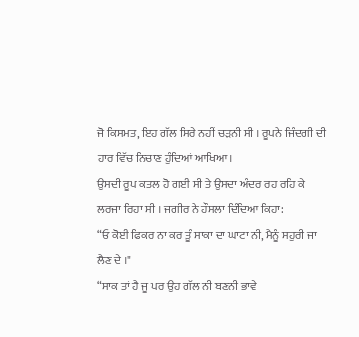ਜੋ ਕਿਸਮਤ, ਇਹ ਗੱਲ ਸਿਰੇ ਨਹੀਂ ਚੜਨੀ ਸੀ । ਰੂਪਨੇ ਜਿੰਦਗੀ ਦੀ ਹਾਰ ਵਿੱਚ ਨਿਚਾਣ ਹੁੰਦਿਆਂ ਆਖਿਆ।
ਉਸਦੀ ਰੂਪ ਕਤਲ ਹੋ ਗਈ ਸੀ ਤੇ ਉਸਦਾ ਅੰਦਰ ਰਹ ਰਹਿ ਕੇ ਲਰਜਾ ਰਿਹਾ ਸੀ । ਜਗੀਰ ਨੇ ਹੌਸਲਾ ਦਿੰਦਿਆ ਕਿਹਾ:
“ਓ ਕੋਈ ਫਿਕਰ ਨਾ ਕਰ ਤੂੰ ਸਾਕਾ ਦਾ ਘਾਟਾ ਨੀ, ਮੈਨੂੰ ਸਹੁਰੀ ਜਾ ਲੈਣ ਦੇ ।"
“ਸਾਕ ਤਾਂ ਹੈ ਜੂ ਪਰ ਉਹ ਗੱਲ ਨੀ ਬਣਨੀ ਭਾਵੇ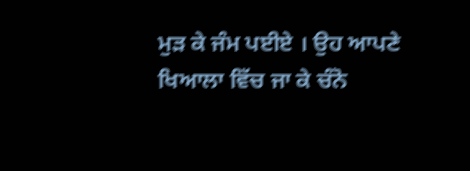ਮੁੜ ਕੇ ਜੰਮ ਪਈਏ । ਉਹ ਆਪਣੇ ਖਿਆਲਾ ਵਿੱਚ ਜਾ ਕੇ ਚੰਨੋ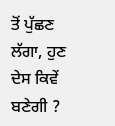ਤੋਂ ਪੁੱਛਣ ਲੱਗਾ, ਹੁਣ ਦੇਸ ਕਿਵੇਂ ਬਣੇਗੀ ?